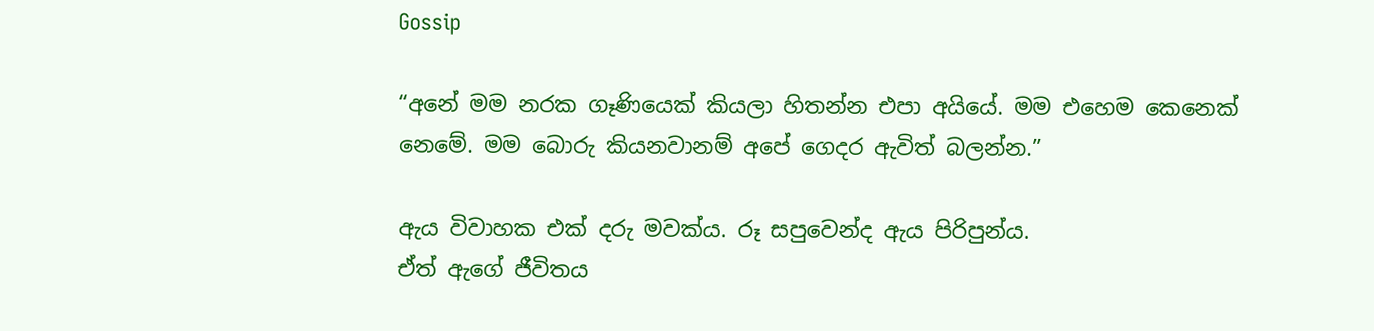Gossip

“අනේ මම නරක ගෑණියෙක් කියලා හිතන්න එපා අයියේ. මම එහෙම කෙනෙක් නෙමේ. මම බොරු කියනවානම් අපේ ගෙදර ඇවිත් බලන්න.”

ඇය විවාහක එක් දරු මවක්ය. රූ සපුවෙන්ද ඇය පිරිපුන්ය.
ඒත් ඇගේ ජීවිතය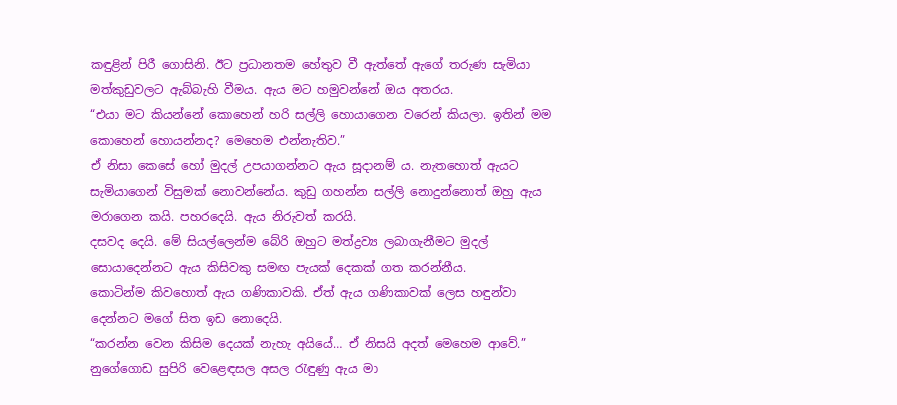කඳුළින් පිරී ගොසිනි. ඊට ප්‍රධානතම හේතුව වී ඇත්තේ ඇගේ තරුණ සැමියා මත්කුඩුවලට ඇබ්බැහි වීමය. ඇය මට හමුවන්නේ ඔය අතරය.
“එයා මට කියන්නේ කොහෙන් හරි සල්ලි හොයාගෙන වරෙන් කියලා. ඉතින් මම කොහෙන් හොයන්නද? මෙහෙම එන්නැතිව.”
ඒ නිසා කෙසේ හෝ මුදල් උපයාගන්නට ඇය සූදානම් ය. නැතහොත් ඇයට සැමියාගෙන් විසුමක් නොවන්නේය. කුඩු ගහන්න සල්ලි නොදුන්නොත් ඔහු ඇය මරාගෙන කයි. පහරදෙයි. ඇය නිරුවත් කරයි.
දසවද දෙයි. මේ සියල්ලෙන්ම බේරි ඔහුට මත්ද්‍රව්‍ය ලබාගැනීමට මුදල් සොයාදෙන්නට ඇය කිසිවකු සමඟ පැයක් දෙකක් ගත කරන්නීය.
කොටින්ම කිවහොත් ඇය ගණිකාවකි. ඒත් ඇය ගණිකාවක් ලෙස හඳුන්වා දෙන්නට මගේ සිත ඉඩ නොදෙයි.
“කරන්න වෙන කිසිම දෙයක් නැහැ අයියේ… ඒ නිසයි අදත් මෙහෙම ආවේ.”
නුගේගොඩ සුපිරි වෙළෙඳසල අසල රැඳුණු ඇය මා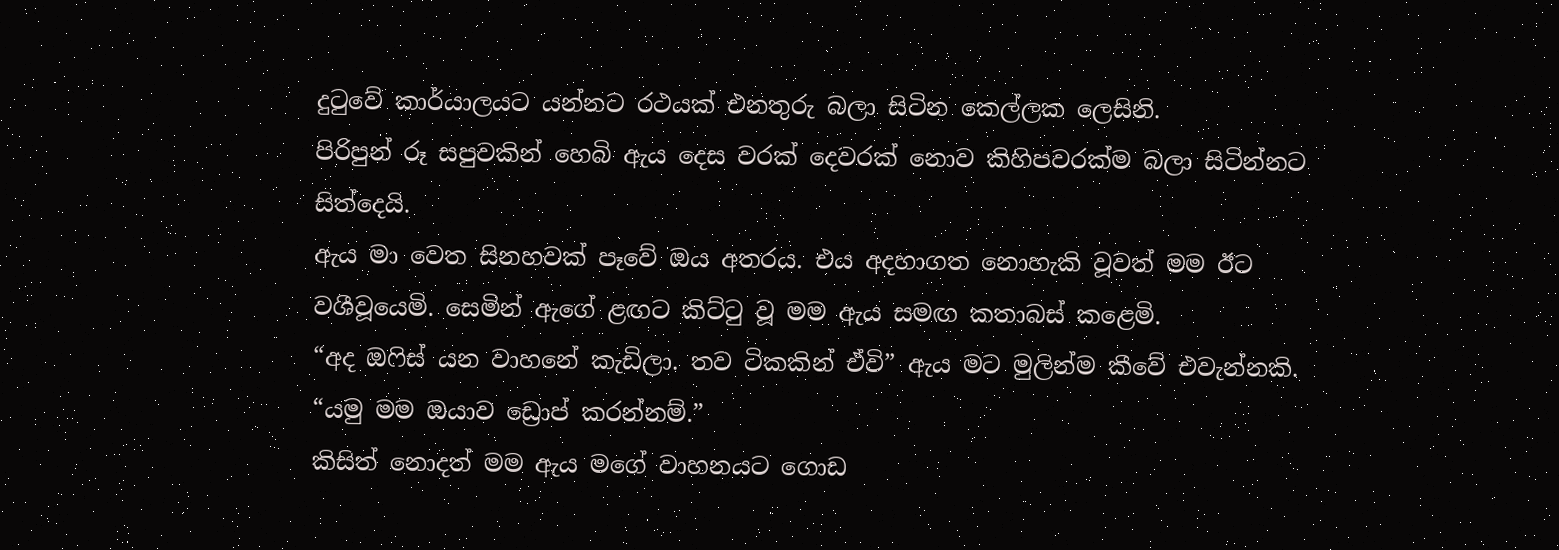දුටුවේ කාර්යාලයට යන්නට රථයක් එනතුරු බලා සිටින කෙල්ලක ලෙසිනි.
පිරිපුන් රූ සපුවකින් හෙබි ඇය දෙස වරක් දෙවරක් නොව කිහිපවරක්ම බලා සිටින්නට සිත්දෙයි.
ඇය මා වෙත සිනහවක් පෑවේ ඔය අතරය. එය අදහාගත නොහැකි වූවත් මම ඊට වශීවූයෙමි. සෙමින් ඇගේ ළඟට කිට්ටු වූ මම ඇය සමඟ කතාබස් කළෙමි.
“අද ඔෆිස් යන වාහනේ කැඩිලා. තව ටිකකින් ඒවි” ඇය මට මුලින්ම කීවේ එවැන්නකි.
“යමු මම ඔයාව ඩ්‍රොප් කරන්නම්.”
කිසිත් නොදත් මම ඇය මගේ වාහනයට ගොඩ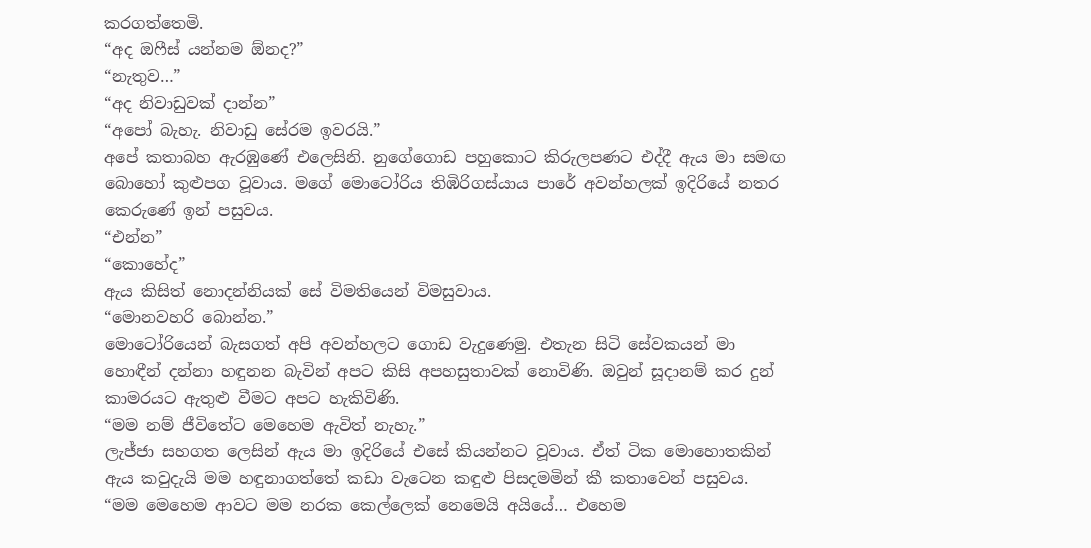කරගත්තෙමි.
“අද ඔෆීස් යන්නම ඕනද?”
“නැතුව…”
“අද නිවාඩුවක් දාන්න”
“අපෝ බැහැ. නිවාඩු සේරම ඉවරයි.”
අපේ කතාබහ ඇරඹුණේ එලෙසිනි. නුගේගොඩ පහුකොට කිරුලපණට එද්දී ඇය මා සමඟ බොහෝ කුළුපග වූවාය. මගේ මොටෝරිය තිඹිරිගස්යාය පාරේ අවන්හලක් ඉදිරියේ නතර කෙරුණේ ඉන් පසුවය.
“එන්න”
“කොහේද”
ඇය කිසිත් නොදන්නියක් සේ විමතියෙන් විමසුවාය.
“මොනවහරි බොන්න.”
මොටෝරියෙන් බැසගත් අපි අවන්හලට ගොඩ වැදුණෙමු. එතැන සිටි සේවකයන් මා හොඳීන් දන්නා හඳුනන බැවින් අපට කිසි අපහසුතාවක් නොවිණි. ඔවුන් සූදානම් කර දුන් කාමරයට ඇතුළු වීමට අපට හැකිවිණි.
“මම නම් ජීවිතේට මෙහෙම ඇවිත් නැහැ.”
ලැජ්ජා සහගත ලෙසින් ඇය මා ඉදිරියේ එසේ කියන්නට වූවාය. ඒත් ටික මොහොතකින් ඇය කවුදැයි මම හඳුනාගත්තේ කඩා වැටෙන කඳුළු පිසදමමින් කී කතාවෙන් පසුවය.
“මම මෙහෙම ආවට මම නරක කෙල්ලෙක් නෙමෙයි අයියේ… එහෙම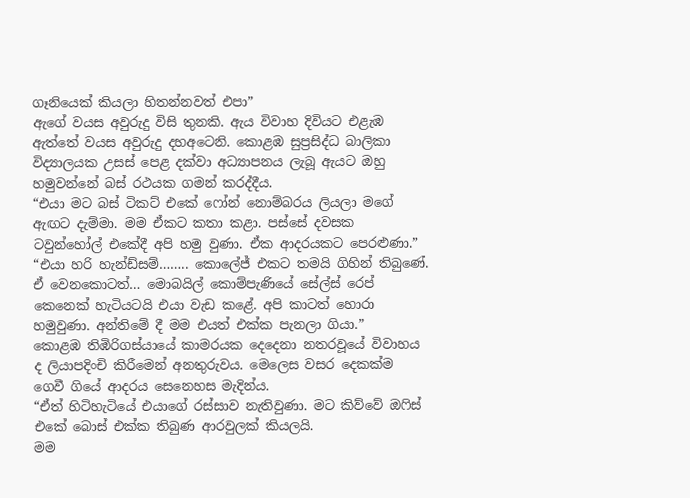ගෑනියෙක් කියලා හිතන්නවත් එපා”
ඇගේ වයස අවුරුදු විසි තුනකි. ඇය විවාහ දිවියට එළැඹ ඇත්තේ වයස අවුරුදු දහඅටෙනි. කොළඹ සුප්‍රසිද්ධ බාලිකා විද්‍යාලයක උසස් පෙළ දක්වා අධ්‍යාපනය ලැබූ ඇයට ඔහු හමුවන්නේ බස් රථයක ගමන් කරද්දීය.
“එයා මට බස් ටිකට් එකේ ෆෝන් නොම්බරය ලියලා මගේ ඇඟට දැම්මා. මම ඒකට කතා කළා. පස්සේ දවසක ටවුන්හෝල් එකේදී අපි හමු වුණා. ඒක ආදරයකට පෙරළුණා.”
“එයා හරි හැන්ඩ්සම්…….. කොලේජ් එකට තමයි ගිහින් තිබුණේ. ඒ වෙනකොටත්… මොබයිල් කොම්පැණියේ සේල්ස් රෙප් කෙනෙක් හැටියටයි එයා වැඩ කළේ. අපි කාටත් හොරා හමුවුණා. අන්තිමේ දී මම එයත් එක්ක පැනලා ගියා.”
කොළඹ තිඹිරිගස්යායේ කාමරයක දෙදෙනා නතරවූයේ විවාහය ද ලියාපදිංචි කිරීමෙන් අනතුරුවය. මෙලෙස වසර දෙකක්ම ගෙවී ගියේ ආදරය සෙනෙහස මැදින්ය.
“ඒත් හිටිහැටියේ එයාගේ රස්සාව නැතිවුණා. මට කිව්වේ ඔෆිස් එකේ බොස් එක්ක තිබුණ ආරවුලක් කියලයි.
මම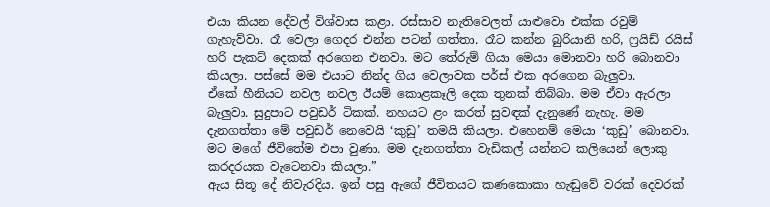එයා කියන දේවල් විශ්වාස කළා. රස්සාව නැතිවෙලත් යාළුවො එක්ක රවුම් ගැහැව්වා. රෑ වෙලා ගෙදර එන්න පටන් ගත්තා. රෑට කන්න බුරියානි හරි, ෆ්‍රයිඩ් රයිස් හරි පැකට් දෙකක් අරගෙන එනවා. මට තේරුම් ගියා මෙයා මොනවා හරි බොනවා කියලා. පස්සේ මම එයාට නින්ද ගිය වෙලාවක පර්ස් එක අරගෙන බැලුවා.
ඒකේ හීනියට නවල නවල ඊයම් කොළකෑලි දෙක තුනක් තිබ්බා. මම ඒවා ඇරලා බැලුවා. සුදුපාට පවුඩර් ටිකක්. නහයට ළං කරත් සුවඳක් දැනුණේ නැහැ. මම දැනගත්තා මේ පවුඩර් නෙවෙයි ‘කුඩු’ තමයි කියලා. එහෙනම් මෙයා ‘කුඩු’ බොනවා. මට මගේ ජීවිතේම එපා වුණා. මම දැනගත්තා වැඩිකල් යන්නට කලියෙන් ලොකු කරදරයක වැටෙනවා කියලා.”
ඇය සිතූ දේ නිවැරදිය. ඉන් පසු ඇගේ ජීවිතයට කණකොකා හැඬුවේ වරක් දෙවරක්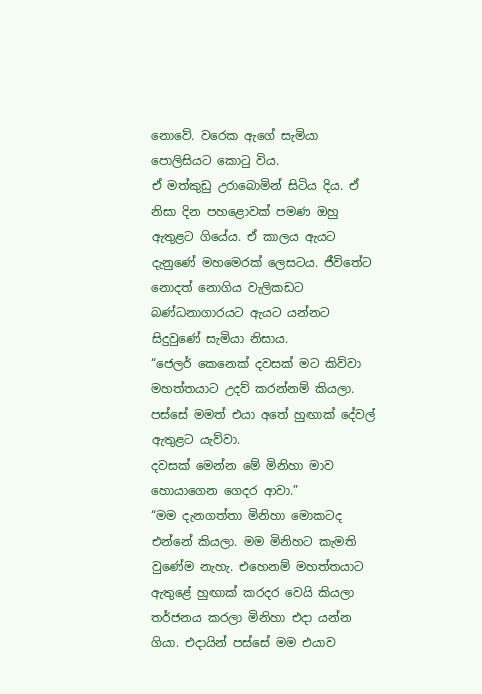නොවේ. වරෙක ඇගේ සැමියා පොලිසියට කොටු විය.
ඒ මත්කුඩු උරාබොමින් සිටිය දිය. ඒ නිසා දින පහළොවක් පමණ ඔහු ඇතුළට ගියේය. ඒ කාලය ඇයට දැනුණේ මහමෙරක් ලෙසටය. ජීවිතේට නොදත් නොගිය වැලිකඩට බණ්ධනාගාරයට ඇයට යන්නට සිදුවුණේ සැමියා නිසාය.
“ජෙලර් කෙනෙක් දවසක් මට කිව්වා මහත්තයාට උදව් කරන්නම් කියලා. පස්සේ මමත් එයා අතේ හුඟාක් දේවල් ඇතුළට යැව්වා.
දවසක් මෙන්න මේ මිනිහා මාව හොයාගෙන ගෙදර ආවා.”
“මම දැනගත්තා මිනිහා මොකටද එන්නේ කියලා. මම මිනිහට කැමති වුණේම නැහැ. එහෙනම් මහත්තයාට ඇතුළේ හුඟාක් කරදර වෙයි කියලා තර්ජනය කරලා මිනිහා එදා යන්න ගියා. එදායින් පස්සේ මම එයාව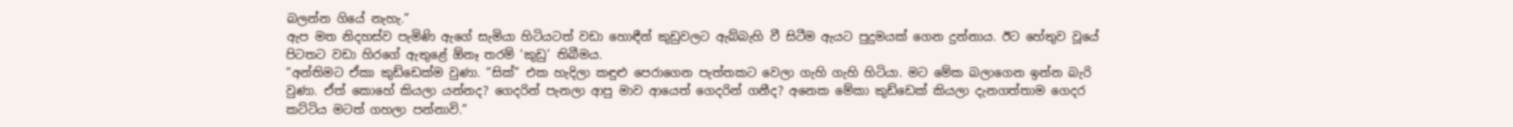බලන්න ගියේ නැහැ.”
ඇප මත නිදහස්ව පැමිණි ඇගේ සැමියා හිටියටත් වඩා හොඳීන් කුඩුවලට ඇබ්බැහි වී සිටීම ඇයට පුදුමයක් ගෙන දුන්නාය. ඊට හේතුව වූයේ පිටතට වඩා හිරගේ ඇතුළේ ඕනෑ තරම් ‘කුඩු’ තිබීමය.
“අන්තිමට ඒකා කුඩ්ඩෙක්ම වුණා. “සික්” එක හැදිලා කඳුළු පෙරාගෙන පැත්තකට වෙලා ගැහි ගැහි හිටියා. මට මේක බලාගෙන ඉන්න බැරි වුණා. ඒත් කොහේ කියලා යන්නද? ගෙදරින් පැනලා ආපු මාව ආයෙත් ගෙදරින් ගනීද? අනෙක මේකා කුඩ්ඩෙක් කියලා දැනගත්තාම ගෙදර කට්ටිය මටත් ගහලා පන්නාවි.”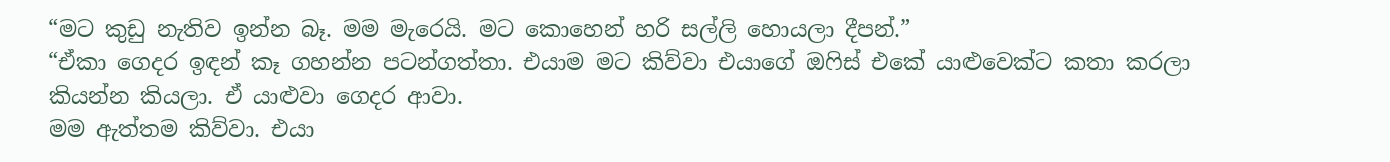“මට කුඩු නැතිව ඉන්න බෑ. මම මැරෙයි. මට කොහෙන් හරි සල්ලි හොයලා දීපන්.”
“ඒකා ගෙදර ඉඳන් කෑ ගහන්න පටන්ගත්තා. එයාම මට කිව්වා එයාගේ ඔෆිස් එකේ යාළුවෙක්ට කතා කරලා කියන්න කියලා. ඒ යාළුවා ගෙදර ආවා.
මම ඇත්තම කිව්වා. එයා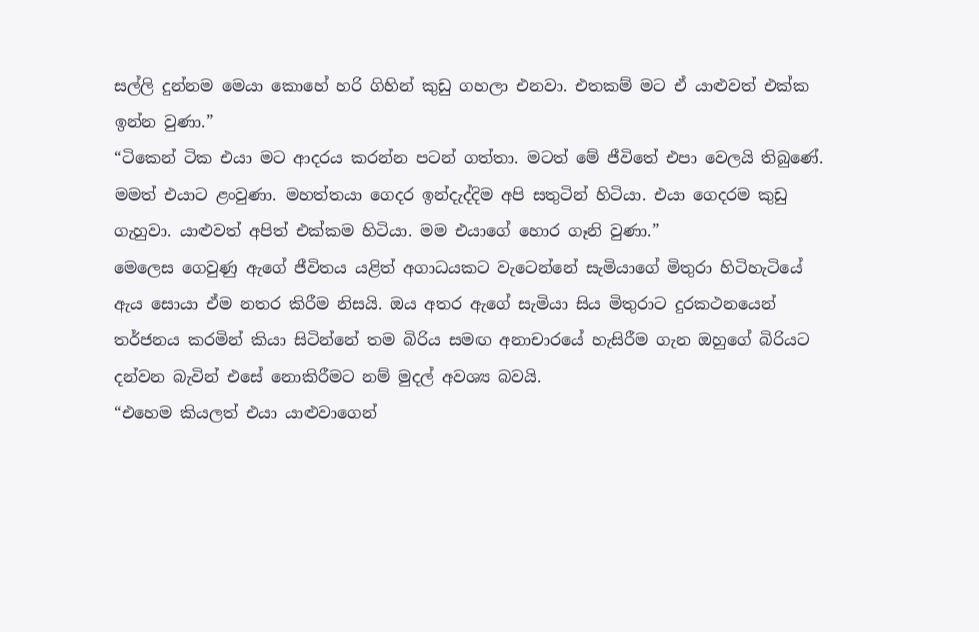සල්ලි දුන්නම මෙයා කොහේ හරි ගිහින් කුඩු ගහලා එනවා. එතකම් මට ඒ යාළුවත් එක්ක ඉන්න වුණා.”
“ටිකෙන් ටික එයා මට ආදරය කරන්න පටන් ගත්තා. මටත් මේ ජීවිතේ එපා වෙලයි තිබුණේ. මමත් එයාට ළංවුණා. මහත්තයා ගෙදර ඉන්දැද්දිම අපි සතුටින් හිටියා. එයා ගෙදරම කුඩු ගැහුවා. යාළුවත් අපිත් එක්කම හිටියා. මම එයාගේ හොර ගෑනි වුණා.”
මෙලෙස ගෙවුණු ඇගේ ජීවිතය යළිත් අගාධයකට වැටෙන්නේ සැමියාගේ මිතුරා හිටිහැටියේ ඇය සොයා ඒම නතර කිරීම නිසයි. ඔය අතර ඇගේ සැමියා සිය මිතුරාට දුරකථනයෙන් තර්ජනය කරමින් කියා සිටින්නේ තම බිරිය සමඟ අනාචාරයේ හැසිරීම ගැන ඔහුගේ බිරියට දන්වන බැවින් එසේ නොකිරීමට නම් මුදල් අවශ්‍ය බවයි.
“එහෙම කියලත් එයා යාළුවාගෙන්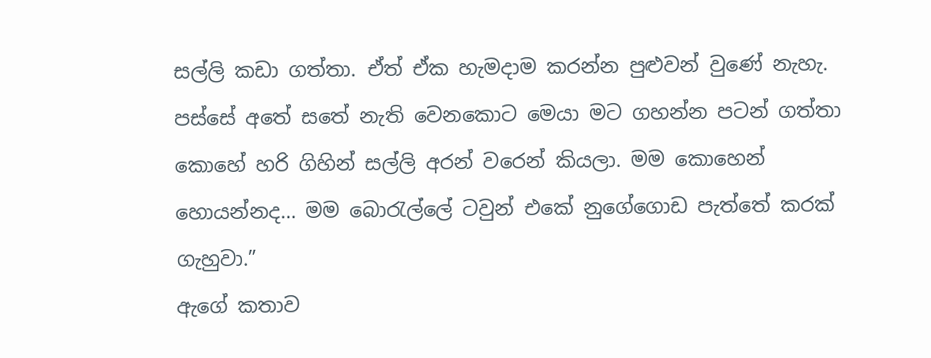සල්ලි කඩා ගත්තා. ඒත් ඒක හැමදාම කරන්න පුළුවන් වුණේ නැහැ. පස්සේ අතේ සතේ නැති වෙනකොට මෙයා මට ගහන්න පටන් ගත්තා කොහේ හරි ගිහින් සල්ලි අරන් වරෙන් කියලා. මම කොහෙන් හොයන්නද… මම බොරැල්ලේ ටවුන් එකේ නුගේගොඩ පැත්තේ කරක් ගැහුවා.”
ඇගේ කතාව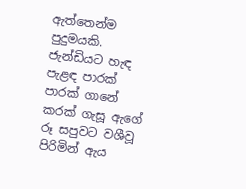ඇත්තෙන්ම පුදුමයකි. ජැන්ඩියට හැඳ පැළඳ පාරක් පාරක් ගානේ කරක් ගැසූ ඇගේ රූ සපුවට වශීවූ පිරිමින් ඇය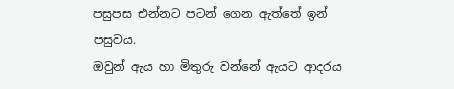පසුපස එන්නට පටන් ගෙන ඇත්තේ ඉන් පසුවය.
ඔවුන් ඇය හා මිතුරු වන්නේ ඇයට ආදරය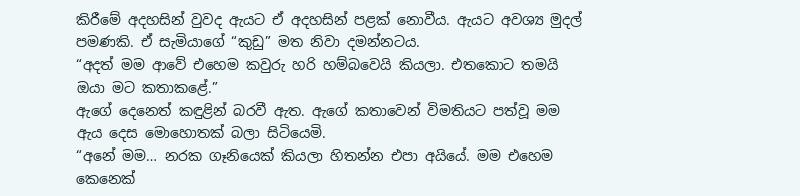කිරීමේ අදහසින් වුවද ඇයට ඒ අදහසින් පළක් නොවීය. ඇයට අවශ්‍ය මුදල් පමණකි. ඒ සැමියාගේ “කුඩු” මත නිවා දමන්නටය.
“අදත් මම ආවේ එහෙම කවුරු හරි හම්බවෙයි කියලා. එතකොට තමයි ඔයා මට කතාකළේ.”
ඇගේ දෙනෙත් කඳුළින් බරවී ඇත. ඇගේ කතාවෙන් විමතියට පත්වූ මම ඇය දෙස මොහොතක් බලා සිටියෙමි.
“අනේ මම… නරක ගෑනියෙක් කියලා හිතන්න එපා අයියේ. මම එහෙම කෙනෙක්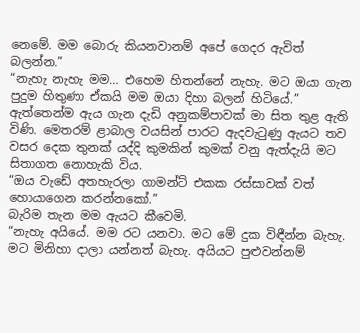නෙමේ. මම බොරු කියනවානම් අපේ ගෙදර ඇවිත් බලන්න.”
“නැහැ නැහැ මම… එහෙම හිතන්නේ නැහැ. මට ඔයා ගැන පුදුම හිතුණා ඒකයි මම ඔයා දිහා බලන් හිටියේ.”
ඇත්තෙන්ම ඇය ගැන දැඩි අනුකම්පාවක් මා සිත තුළ ඇති විණි. මෙතරම් ළාබාල වයසින් පාරට ඇදවැටුණු ඇයට තව වසර දෙක තුනක් යද්දි කුමකින් කුමක් වනු ඇත්දැයි මට සිතාගත නොහැකි විය.
“ඔය වැඩේ අතහැරලා ගාමන්ට් එකක රස්සාවක් වත් හොයාගෙන කරන්නකෝ.”
බැරිම තැන මම ඇයට කීවෙමි.
“නැහැ අයියේ. මම රට යනවා. මට මේ දුක විඳීන්න බැහැ. මට මිනිහා දාලා යන්නත් බැහැ. අයියට පුළුවන්නම්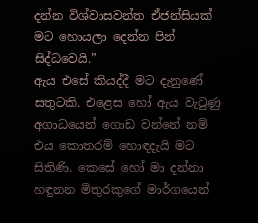දන්න විශ්වාසවන්ත ඒජන්සියක් මට හොයලා දෙන්න පින් සිද්ධවෙයි.”
ඇය එසේ කියද්දී මට දැනුණේ සතුටකි. එළෙස හෝ ඇය වැටුණු අගාධයෙන් ගොඩ වන්නේ නම් එය කොතරම් හොඳදැයි මට සිතිණි. කෙසේ හෝ මා දන්නා හඳුනන මිතුරකුගේ මාර්ගයෙන්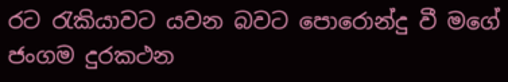රට රැකියාවට යවන බවට පොරොන්දු වී මගේ ජංගම දුරකථන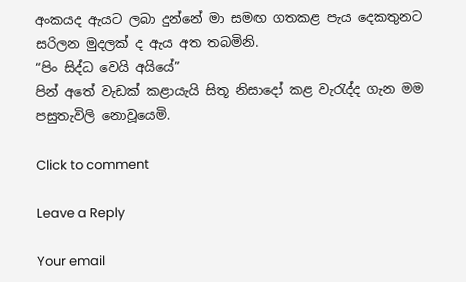අංකයද ඇයට ලබා දුන්නේ මා සමඟ ගතකළ පැය දෙකතුනට සරිලන මුදලක් ද ඇය අත තබමිනි.
“පිං සිද්ධ වෙයි අයියේ”
පින් අතේ වැඩක් කළායැයි සිතූ නිසාදෝ කළ වැරැද්ද ගැන මම පසුතැවිලි නොවූයෙමි.

Click to comment

Leave a Reply

Your email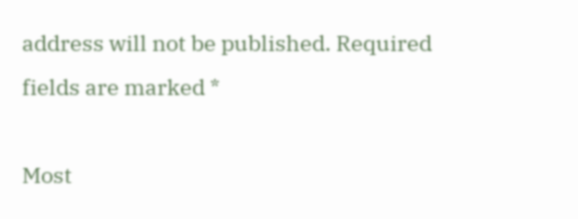address will not be published. Required fields are marked *

Most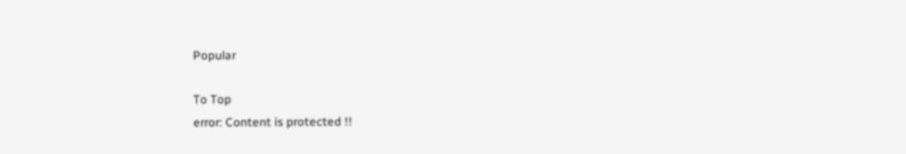Popular

To Top
error: Content is protected !!